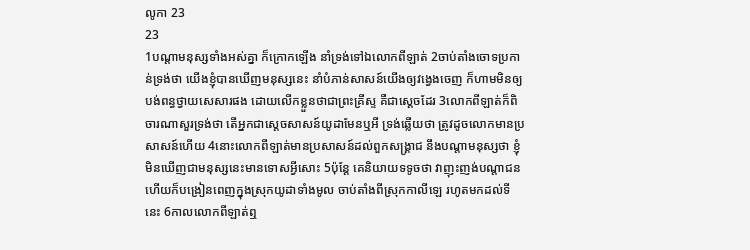លូកា 23
23
1បណ្តាមនុស្សទាំងអស់គ្នា ក៏ក្រោកឡើង នាំទ្រង់ទៅឯលោកពីឡាត់ 2ចាប់តាំងចោទប្រកាន់ទ្រង់ថា យើងខ្ញុំបានឃើញមនុស្សនេះ នាំបំភាន់សាសន៍យើងឲ្យវង្វេងចេញ ក៏ហាមមិនឲ្យបង់ពន្ធថ្វាយសេសារផង ដោយលើកខ្លួនថាជាព្រះគ្រីស្ទ គឺជាស្តេចដែរ 3លោកពីឡាត់ក៏ពិចារណាសួរទ្រង់ថា តើអ្នកជាស្តេចសាសន៍យូដាមែនឬអី ទ្រង់ឆ្លើយថា ត្រូវដូចលោកមានប្រសាសន៍ហើយ 4នោះលោកពីឡាត់មានប្រសាសន៍ដល់ពួកសង្គ្រាជ នឹងបណ្តាមនុស្សថា ខ្ញុំមិនឃើញជាមនុស្សនេះមានទោសអ្វីសោះ 5ប៉ុន្តែ គេនិយាយទទូចថា វាញុះញង់បណ្តាជន ហើយក៏បង្រៀនពេញក្នុងស្រុកយូដាទាំងមូល ចាប់តាំងពីស្រុកកាលីឡេ រហូតមកដល់ទីនេះ 6កាលលោកពីឡាត់ឮ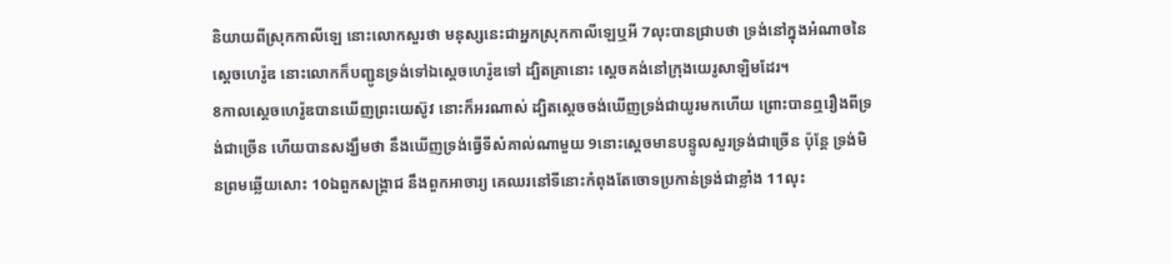និយាយពីស្រុកកាលីឡេ នោះលោកសួរថា មនុស្សនេះជាអ្នកស្រុកកាលីឡេឬអី 7លុះបានជ្រាបថា ទ្រង់នៅក្នុងអំណាចនៃស្តេចហេរ៉ូឌ នោះលោកក៏បញ្ជូនទ្រង់ទៅឯស្តេចហេរ៉ូឌទៅ ដ្បិតគ្រានោះ ស្តេចគង់នៅក្រុងយេរូសាឡិមដែរ។
8កាលស្តេចហេរ៉ូឌបានឃើញព្រះយេស៊ូវ នោះក៏អរណាស់ ដ្បិតស្តេចចង់ឃើញទ្រង់ជាយូរមកហើយ ព្រោះបានឮរឿងពីទ្រង់ជាច្រើន ហើយបានសង្ឃឹមថា នឹងឃើញទ្រង់ធ្វើទីសំគាល់ណាមួយ 9នោះស្តេចមានបន្ទូលសួរទ្រង់ជាច្រើន ប៉ុន្តែ ទ្រង់មិនព្រមឆ្លើយសោះ 10ឯពួកសង្គ្រាជ នឹងពួកអាចារ្យ គេឈរនៅទីនោះកំពុងតែចោទប្រកាន់ទ្រង់ជាខ្លាំង 11លុះ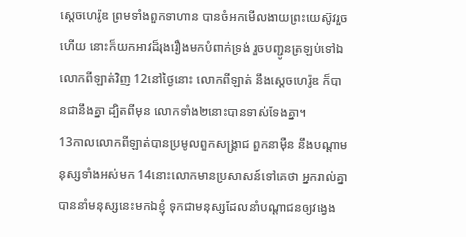ស្តេចហេរ៉ូឌ ព្រមទាំងពួកទាហាន បានចំអកមើលងាយព្រះយេស៊ូវរួចហើយ នោះក៏យកអាវដ៏រុងរឿងមកបំពាក់ទ្រង់ រួចបញ្ជូនត្រឡប់ទៅឯលោកពីឡាត់វិញ 12នៅថ្ងៃនោះ លោកពីឡាត់ នឹងស្តេចហេរ៉ូឌ ក៏បានជានឹងគ្នា ដ្បិតពីមុន លោកទាំង២នោះបានទាស់ទែងគ្នា។
13កាលលោកពីឡាត់បានប្រមូលពួកសង្គ្រាជ ពួកនាម៉ឺន នឹងបណ្តាមនុស្សទាំងអស់មក 14នោះលោកមានប្រសាសន៍ទៅគេថា អ្នករាល់គ្នាបាននាំមនុស្សនេះមកឯខ្ញុំ ទុកជាមនុស្សដែលនាំបណ្តាជនឲ្យវង្វេង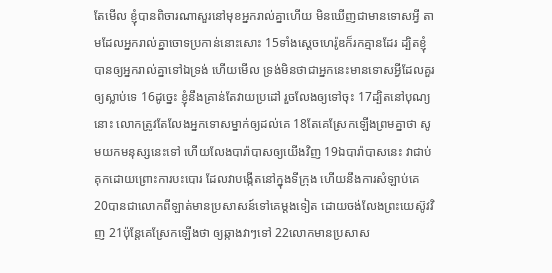តែមើល ខ្ញុំបានពិចារណាសួរនៅមុខអ្នករាល់គ្នាហើយ មិនឃើញជាមានទោសអ្វី តាមដែលអ្នករាល់គ្នាចោទប្រកាន់នោះសោះ 15ទាំងស្តេចហេរ៉ូឌក៏រកគ្មានដែរ ដ្បិតខ្ញុំបានឲ្យអ្នករាល់គ្នាទៅឯទ្រង់ ហើយមើល ទ្រង់មិនថាជាអ្នកនេះមានទោសអ្វីដែលគួរឲ្យស្លាប់ទេ 16ដូច្នេះ ខ្ញុំនឹងគ្រាន់តែវាយប្រដៅ រួចលែងឲ្យទៅចុះ 17ដ្បិតនៅបុណ្យនោះ លោកត្រូវតែលែងអ្នកទោសម្នាក់ឲ្យដល់គេ 18តែគេស្រែកឡើងព្រមគ្នាថា សូមយកមនុស្សនេះទៅ ហើយលែងបារ៉ាបាសឲ្យយើងវិញ 19ឯបារ៉ាបាសនេះ វាជាប់គុកដោយព្រោះការបះបោរ ដែលវាបង្កើតនៅក្នុងទីក្រុង ហើយនឹងការសំឡាប់គេ 20បានជាលោកពីឡាត់មានប្រសាសន៍ទៅគេម្តងទៀត ដោយចង់លែងព្រះយេស៊ូវវិញ 21ប៉ុន្តែគេស្រែកឡើងថា ឲ្យឆ្កាងវាៗទៅ 22លោកមានប្រសាស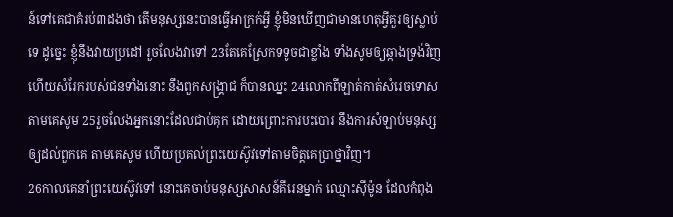ន៍ទៅគេជាគំរប់៣ដងថា តើមនុស្សនេះបានធ្វើអាក្រក់អ្វី ខ្ញុំមិនឃើញជាមានហេតុអ្វីគួរឲ្យស្លាប់ទេ ដូច្នេះ ខ្ញុំនឹងវាយប្រដៅ រួចលែងវាទៅ 23តែគេស្រែកទទូចជាខ្លាំង ទាំងសូមឲ្យឆ្កាងទ្រង់វិញ ហើយសំរែករបស់ជនទាំងនោះ នឹងពួកសង្គ្រាជ ក៏បានឈ្នះ 24លោកពីឡាត់កាត់សំរេចទោសតាមគេសូម 25រួចលែងអ្នកនោះដែលជាប់គុក ដោយព្រោះការបះបោរ នឹងការសំឡាប់មនុស្ស ឲ្យដល់ពួកគេ តាមគេសូម ហើយប្រគល់ព្រះយេស៊ូវទៅតាមចិត្តគេប្រាថ្នាវិញ។
26កាលគេនាំព្រះយេស៊ូវទៅ នោះគេចាប់មនុស្សសាសន៍គីរេនម្នាក់ ឈ្មោះស៊ីម៉ូន ដែលកំពុង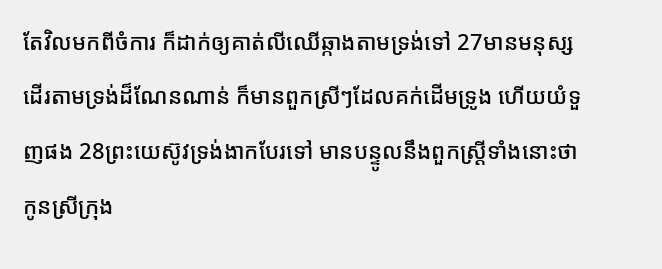តែវិលមកពីចំការ ក៏ដាក់ឲ្យគាត់លីឈើឆ្កាងតាមទ្រង់ទៅ 27មានមនុស្សដើរតាមទ្រង់ដ៏ណែនណាន់ ក៏មានពួកស្រីៗដែលគក់ដើមទ្រូង ហើយយំទួញផង 28ព្រះយេស៊ូវទ្រង់ងាកបែរទៅ មានបន្ទូលនឹងពួកស្ត្រីទាំងនោះថា កូនស្រីក្រុង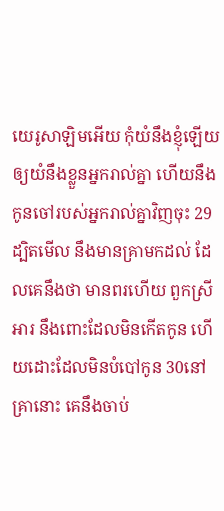យេរូសាឡិមអើយ កុំយំនឹងខ្ញុំឡើយ ឲ្យយំនឹងខ្លួនអ្នករាល់គ្នា ហើយនឹងកូនចៅរបស់អ្នករាល់គ្នាវិញចុះ 29ដ្បិតមើល នឹងមានគ្រាមកដល់ ដែលគេនឹងថា មានពរហើយ ពួកស្រីអារ នឹងពោះដែលមិនកើតកូន ហើយដោះដែលមិនបំបៅកូន 30នៅគ្រានោះ គេនឹងចាប់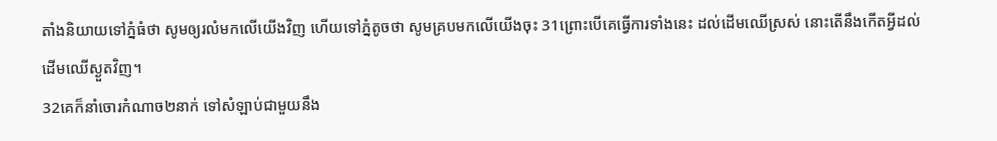តាំងនិយាយទៅភ្នំធំថា សូមឲ្យរលំមកលើយើងវិញ ហើយទៅភ្នំតូចថា សូមគ្របមកលើយើងចុះ 31ព្រោះបើគេធ្វើការទាំងនេះ ដល់ដើមឈើស្រស់ នោះតើនឹងកើតអ្វីដល់ដើមឈើស្ងួតវិញ។
32គេក៏នាំចោរកំណាច២នាក់ ទៅសំឡាប់ជាមួយនឹង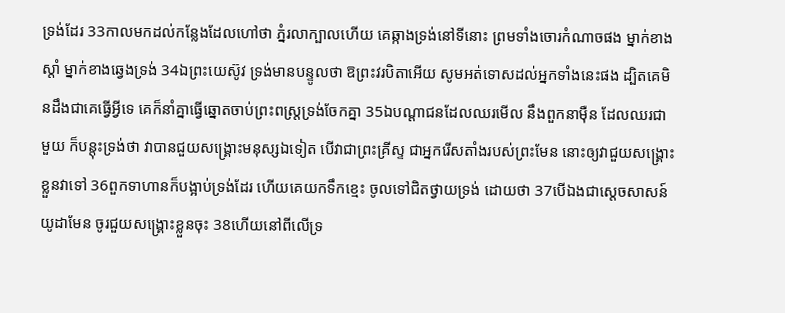ទ្រង់ដែរ 33កាលមកដល់កន្លែងដែលហៅថា ភ្នំរលាក្បាលហើយ គេឆ្កាងទ្រង់នៅទីនោះ ព្រមទាំងចោរកំណាចផង ម្នាក់ខាងស្តាំ ម្នាក់ខាងឆ្វេងទ្រង់ 34ឯព្រះយេស៊ូវ ទ្រង់មានបន្ទូលថា ឱព្រះវរបិតាអើយ សូមអត់ទោសដល់អ្នកទាំងនេះផង ដ្បិតគេមិនដឹងជាគេធ្វើអ្វីទេ គេក៏នាំគ្នាធ្វើឆ្នោតចាប់ព្រះពស្ត្រទ្រង់ចែកគ្នា 35ឯបណ្តាជនដែលឈរមើល នឹងពួកនាម៉ឺន ដែលឈរជាមួយ ក៏បន្តុះទ្រង់ថា វាបានជួយសង្គ្រោះមនុស្សឯទៀត បើវាជាព្រះគ្រីស្ទ ជាអ្នករើសតាំងរបស់ព្រះមែន នោះឲ្យវាជួយសង្គ្រោះខ្លួនវាទៅ 36ពួកទាហានក៏បង្អាប់ទ្រង់ដែរ ហើយគេយកទឹកខ្មេះ ចូលទៅជិតថ្វាយទ្រង់ ដោយថា 37បើឯងជាស្តេចសាសន៍យូដាមែន ចូរជួយសង្គ្រោះខ្លួនចុះ 38ហើយនៅពីលើទ្រ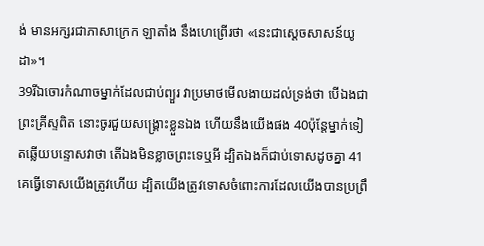ង់ មានអក្សរជាភាសាក្រេក ឡាតាំង នឹងហេព្រើរថា «នេះជាស្តេចសាសន៍យូដា»។
39រីឯចោរកំណាចម្នាក់ដែលជាប់ព្យួរ វាប្រមាថមើលងាយដល់ទ្រង់ថា បើឯងជាព្រះគ្រីស្ទពិត នោះចូរជួយសង្គ្រោះខ្លួនឯង ហើយនឹងយើងផង 40ប៉ុន្តែម្នាក់ទៀតឆ្លើយបន្ទោសវាថា តើឯងមិនខ្លាចព្រះទេឬអី ដ្បិតឯងក៏ជាប់ទោសដូចគ្នា 41គេធ្វើទោសយើងត្រូវហើយ ដ្បិតយើងត្រូវទោសចំពោះការដែលយើងបានប្រព្រឹ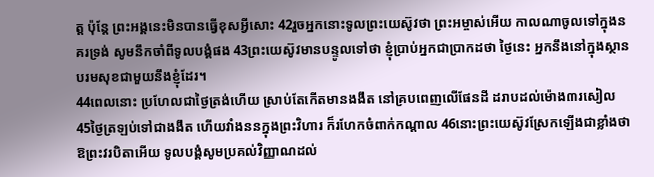ត្ត ប៉ុន្តែ ព្រះអង្គនេះមិនបានធ្វើខុសអ្វីសោះ 42រួចអ្នកនោះទូលព្រះយេស៊ូវថា ព្រះអម្ចាស់អើយ កាលណាចូលទៅក្នុងនគរទ្រង់ សូមនឹកចាំពីទូលបង្គំផង 43ព្រះយេស៊ូវមានបន្ទូលទៅថា ខ្ញុំប្រាប់អ្នកជាប្រាកដថា ថ្ងៃនេះ អ្នកនឹងនៅក្នុងស្ថានបរមសុខជាមួយនឹងខ្ញុំដែរ។
44ពេលនោះ ប្រហែលជាថ្ងៃត្រង់ហើយ ស្រាប់តែកើតមានងងឹត នៅគ្របពេញលើផែនដី ដរាបដល់ម៉ោង៣រសៀល 45ថ្ងៃត្រឡប់ទៅជាងងឹត ហើយវាំងននក្នុងព្រះវិហារ ក៏រហែកចំពាក់កណ្តាល 46នោះព្រះយេស៊ូវស្រែកឡើងជាខ្លាំងថា ឱព្រះវរបិតាអើយ ទូលបង្គំសូមប្រគល់វិញ្ញាណដល់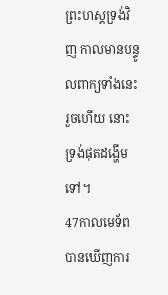ព្រះហស្តទ្រង់វិញ កាលមានបន្ទូលពាក្យទាំងនេះរួចហើយ នោះទ្រង់ផុតដង្ហើមទៅ។
47កាលមេទ័ពបានឃើញការ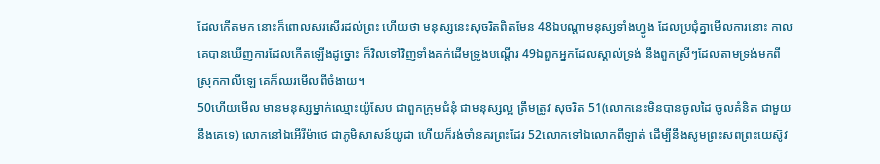ដែលកើតមក នោះក៏ពោលសរសើរដល់ព្រះ ហើយថា មនុស្សនេះសុចរិតពិតមែន 48ឯបណ្តាមនុស្សទាំងហ្វូង ដែលប្រជុំគ្នាមើលការនោះ កាលគេបានឃើញការដែលកើតឡើងដូច្នោះ ក៏វិលទៅវិញទាំងគក់ដើមទ្រូងបណ្តើរ 49ឯពួកអ្នកដែលស្គាល់ទ្រង់ នឹងពួកស្រីៗដែលតាមទ្រង់មកពីស្រុកកាលីឡេ គេក៏ឈរមើលពីចំងាយ។
50ហើយមើល មានមនុស្សម្នាក់ឈ្មោះយ៉ូសែប ជាពួកក្រុមជំនុំ ជាមនុស្សល្អ ត្រឹមត្រូវ សុចរិត 51(លោកនេះមិនបានចូលដៃ ចូលគំនិត ជាមួយនឹងគេទេ) លោកនៅឯអើរីម៉ាថេ ជាភូមិសាសន៍យូដា ហើយក៏រង់ចាំនគរព្រះដែរ 52លោកទៅឯលោកពីឡាត់ ដើម្បីនឹងសូមព្រះសពព្រះយេស៊ូវ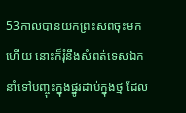53កាលបានយកព្រះសពចុះមកហើយ នោះក៏រុំនឹងសំពត់ទេសឯក នាំទៅបញ្ចុះក្នុងផ្នូរដាប់ក្នុងថ្ម ដែល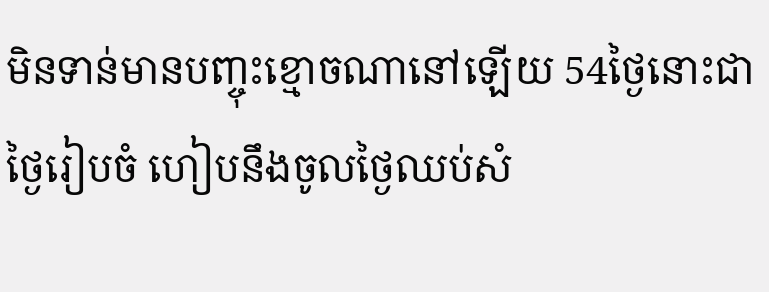មិនទាន់មានបញ្ចុះខ្មោចណានៅឡើយ 54ថ្ងៃនោះជាថ្ងៃរៀបចំ ហៀបនឹងចូលថ្ងៃឈប់សំ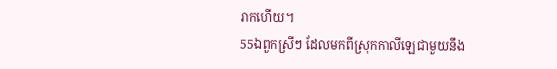រាកហើយ។
55ឯពួកស្រីៗ ដែលមកពីស្រុកកាលីឡេជាមួយនឹង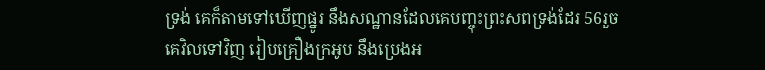ទ្រង់ គេក៏តាមទៅឃើញផ្នូរ នឹងសណ្ឋានដែលគេបញ្ចុះព្រះសពទ្រង់ដែរ 56រួចគេវិលទៅវិញ រៀបគ្រឿងក្រអូប នឹងប្រេងអ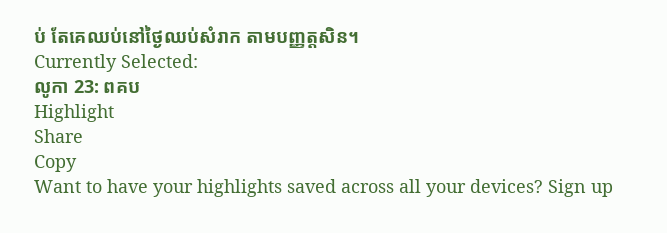ប់ តែគេឈប់នៅថ្ងៃឈប់សំរាក តាមបញ្ញត្តសិន។
Currently Selected:
លូកា 23: ពគប
Highlight
Share
Copy
Want to have your highlights saved across all your devices? Sign up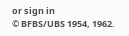or sign in
© BFBS/UBS 1954, 1962.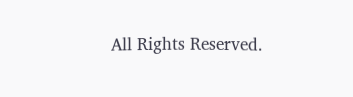All Rights Reserved.